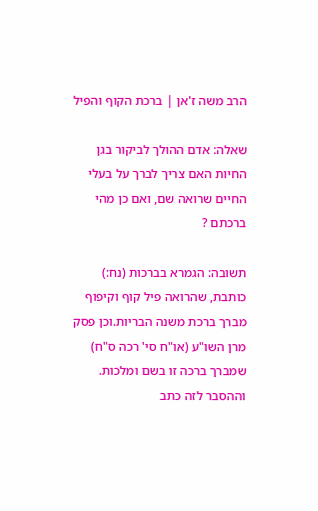הרב משה ז'אן | ברכת הקוף והפיל

שאלה: אדם ההולך לביקור בגן החיות האם צריך לברך על בעלי החיים שרואה שם, ואם כן מהי ברכתם ?

תשובה: הגמרא בברכות (נח:) כותבת, שהרואה פיל קוף וקיפוף מברך ברכת משנה הבריות.וכן פסק מרן השו"ע (או"ח סי' רכה ס"ח) שמברך ברכה זו בשם ומלכות. וההסבר לזה כתב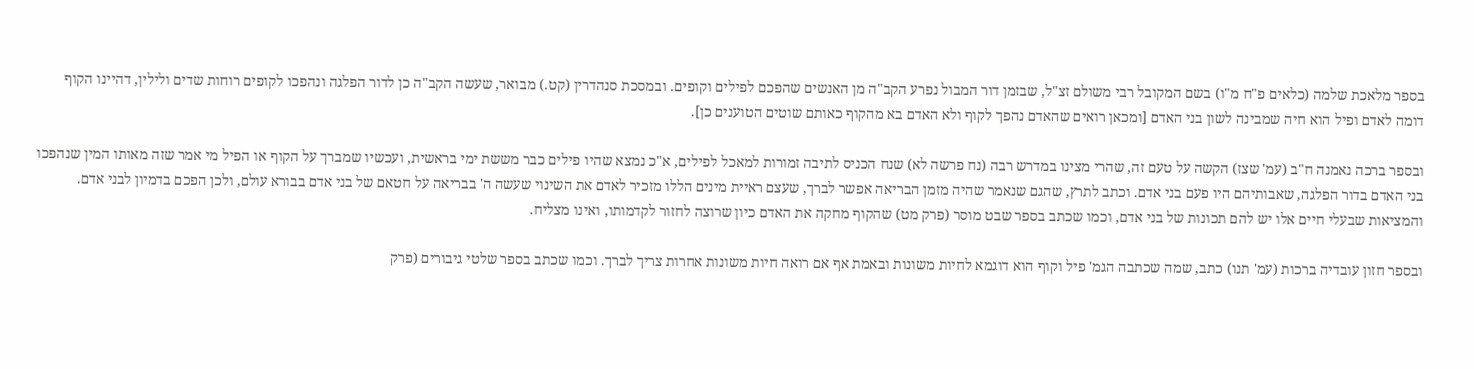בספר מלאכת שלמה (כלאים פ"ח מ"ו) בשם המקובל רבי משולם זצ"ל, שבזמן דור המבול נפרע הקב"ה מן האנשים שהפכם לפילים וקופים. ובמסכת סנהדרין (קט.) מבואר, שעשה הקב"ה כן לדור הפלגה ונהפכו לקופים רוחות שדים ולילין, דהיינו הקוף דומה לאדם ופיל הוא חיה שמבינה לשון בני האדם [ומכאן רואים שהאדם נהפך לקוף ולא האדם בא מהקוף כאותם שוטים הטוענים כן].

ובספר ברכה נאמנה ח"ב (עמ' שצז) הקשה על טעם זה, שהרי מצינו במדרש רבה (נח פרשה לא) שנח הכניס לתיבה זמורות למאכל לפילים, א"כ נמצא שהיו פילים כבר מששת ימי בראשית, ועכשיו שמברך על הקוף או הפיל מי אמר שזה מאותו המין שנהפכו בני האדם בדור הפלגה, שאבותיהם היו פעם בני אדם. וכתב לתרץ, שהגם שנאמר שהיה מזמן הבריאה אפשר לברך, שעצם ראיית מינים הללו מזכיר לאדם את השינוי שעשה ה' בבריאה על חטאם של בני אדם בבורא עולם, ולכן הפכם בדמיון לבני אדם. והמציאות שבעלי חיים אלו יש להם תכונות של בני אדם, וכמו שכתב בספר שבט מוסר (פרק מט) שהקוף מחקה את האדם כיון שרוצה לחזור לקדמותו, ואינו מצליח.

ובספר חזון עובדיה ברכות (עמ' תנו) כתב, שמה שכתבה הגמ' פיל וקוף הוא דוגמא לחיות משונות ובאמת אף אם רואה חיות משונות אחרות צריך לברך. וכמו שכתב בספר שלטי גיבורים (פרק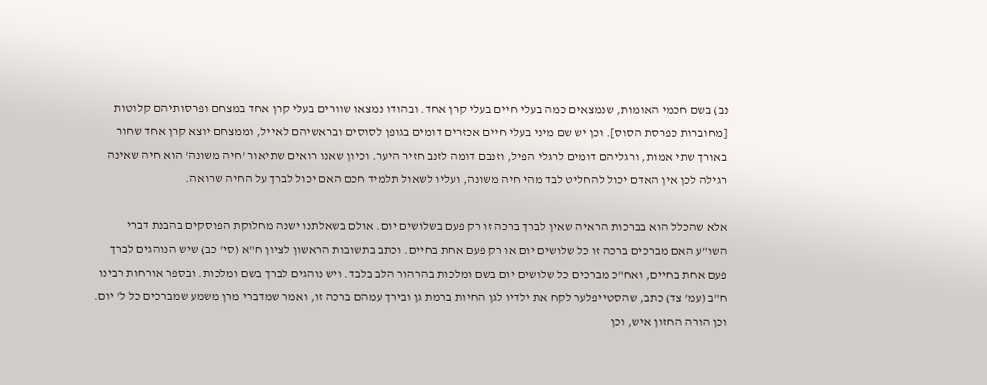נב) בשם חכמי האומות, שנמצאים כמה בעלי חיים בעלי קרן אחד. ובהודו נמצאו שוורים בעלי קרן אחד במצחם ופרסותיהם קלוטות [מחוברות כפרסת הסוס]. וכן יש שם מיני בעלי חיים אכזרים דומים בגופן לסוסים ובראשיהם לאייל, וממצחם יוצא קרן אחד שחור באורך שתי אמות, ורגליהם דומים לרגלי הפיל, וזנבם דומה לזנב חזיר היער. וכיון שאנו רואים שתיאור 'חיה משונה' הוא חיה שאינה רגילה לכן אין האדם יכול להחליט לבד מהי חיה משונה, ועליו לשאול תלמיד חכם האם יכול לברך על החיה שרואה.

אלא שהכלל הוא בברכות הראיה שאין לברך ברכה זו רק פעם בשלושים יום. אולם בשאלתנו ישנה מחלוקת הפוסקים בהבנת דברי השו"ע האם מברכים ברכה זו כל שלושים יום או רק פעם אחת בחיים. וכתב בתשובות הראשון לציון ח"א (סי' כב) שיש הנוהגים לברך פעם אחת בחיים, ואח"כ מברכים כל שלושים יום בשם ומלכות בהרהור הלב בלבד. ויש נוהגים לברך בשם ומלכות. ובספר אורחות רבינו ח"ב (עמ' צד) כתב, שהסטייפלער לקח את ילדיו לגן החיות ברמת גן ובירך עמהם ברכה זו, ואמר שמדברי מרן משמע שמברכים כל ל' יום. וכן הורה החזון איש, וכן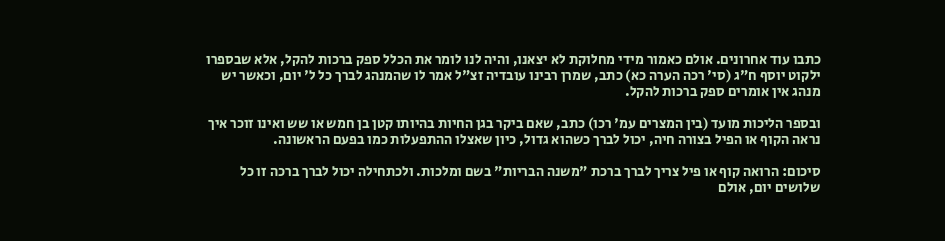כתבו עוד אחרונים. אולם כאמור מידי מחלוקת לא יצאנו, והיה לנו לומר את הכלל ספק ברכות להקל, אלא שבספרו ילקוט יוסף ח"ג (סי' רכה הערה כא) כתב, שמרן רבינו עובדיה זצ"ל אמר לו שהמנהג לברך כל ל' יום, וכאשר יש מנהג אין אומרים ספק ברכות להקל.

ובספר הליכות מועד (בין המצרים עמ' רכו) כתב, שאם ביקר בגן החיות בהיותו קטן בן חמש או שש ואינו זוכר איך נראה הקוף או הפיל בצורה חיה, יכול לברך כשהוא גדול, כיון שאצלו ההתפעלות כמו בפעם הראשונה.

סיכום: הרואה קוף או פיל צריך לברך ברכת "משנה הבריות" בשם ומלכות. ולכתחילה יכול לברך ברכה זו כל שלושים יום, אולם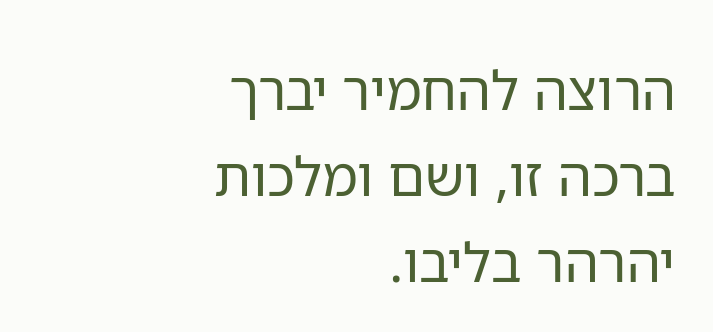הרוצה להחמיר יברך ברכה זו, ושם ומלכות יהרהר בליבו.